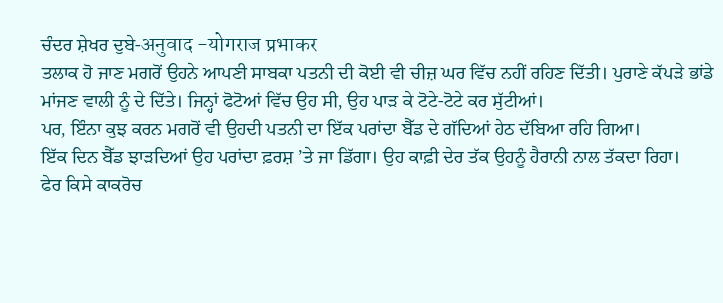ਚੰਦਰ ਸ਼ੇਖਰ ਦੁਬੇ-अनुवाद -योगराज प्रभाकर
ਤਲਾਕ ਹੋ ਜਾਣ ਮਗਰੋਂ ਉਹਨੇ ਆਪਣੀ ਸਾਬਕਾ ਪਤਨੀ ਦੀ ਕੋਈ ਵੀ ਚੀਜ਼ ਘਰ ਵਿੱਚ ਨਹੀਂ ਰਹਿਣ ਦਿੱਤੀ। ਪੁਰਾਣੇ ਕੱਪੜੇ ਭਾਂਡੇ ਮਾਂਜਣ ਵਾਲੀ ਨੂੰ ਦੇ ਦਿੱਤੇ। ਜਿਨ੍ਹਾਂ ਫੋਟੋਆਂ ਵਿੱਚ ਉਹ ਸੀ, ਉਹ ਪਾੜ ਕੇ ਟੋਟੇ-ਟੋਟੇ ਕਰ ਸੁੱਟੀਆਂ।
ਪਰ, ਇੰਨਾ ਕੁਝ ਕਰਨ ਮਗਰੋਂ ਵੀ ਉਹਦੀ ਪਤਨੀ ਦਾ ਇੱਕ ਪਰਾਂਦਾ ਬੈੱਡ ਦੇ ਗੱਦਿਆਂ ਹੇਠ ਦੱਬਿਆ ਰਹਿ ਗਿਆ।
ਇੱਕ ਦਿਨ ਬੈੱਡ ਝਾੜਦਿਆਂ ਉਹ ਪਰਾਂਦਾ ਫ਼ਰਸ਼ ’ਤੇ ਜਾ ਡਿੱਗਾ। ਉਹ ਕਾਫ਼ੀ ਦੇਰ ਤੱਕ ਉਹਨੂੰ ਹੈਰਾਨੀ ਨਾਲ ਤੱਕਦਾ ਰਿਹਾ।
ਫੇਰ ਕਿਸੇ ਕਾਕਰੋਚ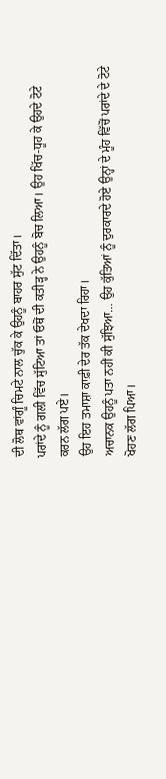ਦੀ ਲੋਥ ਵਾਂਗੂੰ ਚਿਮਟੇ ਨਾਲ ਚੁੱਕ ਕੇ ਉਹਨੂੰ ਬਾਹਰ ਸੁੱਟ ਦਿੱਤਾ।
ਪਰਾਂਦੇ ਨੂੰ ਗਲੀ ਵਿੱਚ ਸੁੱਟਿਆ ਤਾਂ ਓਥੋਂ ਦੀ ਕਤੀੜ੍ਹ ਨੇ ਉਹਨੂੰ ਬੋਚ ਲਿਆ। ਉਹ ਖਿੱਚ-ਧੂਹ ਕੇ ਉਹਦੇ ਟੋਟੇ ਕਰਨ ਲੱਗ ਪਏ।
ਉਹ ਇਹ ਤਮਾਸ਼ਾ ਕਾਫ਼ੀ ਦੇਰ ਤੱਕ ਦੇਖਦਾ ਰਿਹਾ।
ਅਚਾਨਕ ਉਹਨੂੰ ਪਤਾ ਨਹੀਂ ਕੀ ਸੁੱਝਿਆ… ਉਹ ਕੁੱਤਿਆਂ ਨੂੰ ਦੁਰਕਾਰਦੇ ਹੋਏ ਉਨ੍ਹਾਂ ਦੇ ਮੂੰਹ ਵਿੱਚੋਂ ਪਰਾਂਦੇ ਦੇ ਟੋਟੇ ਖੋਹਣ ਲੱਗ ਪਿਆ।